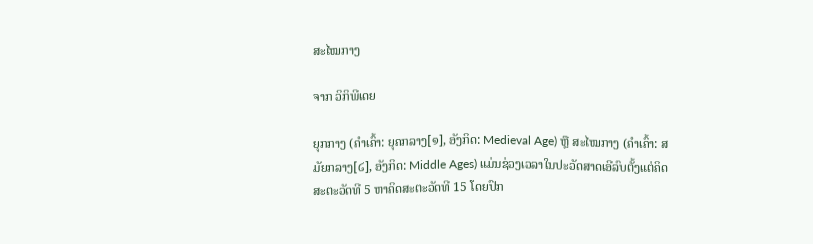ສະໄໝກາງ

ຈາກ ວິກິພີເດຍ

ຍຸກກາງ (ຄຳເຄົ້າ: ຍຸຄກລາງ[໑], ອັງກິດ: Medieval Age) ຫຼື ສະໄໝກາງ (ຄຳເຄົ້າ: ສມັຍກລາງ[໒], ອັງກິດ: Middle Ages) ແມ່ນຊ່ວງເວລາໃນປະວັດສາດເອີລົບຕັ້ງແຕ່ຄິດສະຕະວັດທີ 5 ຫາຄິດສະຕະວັດທີ 15 ໂດຍປົກ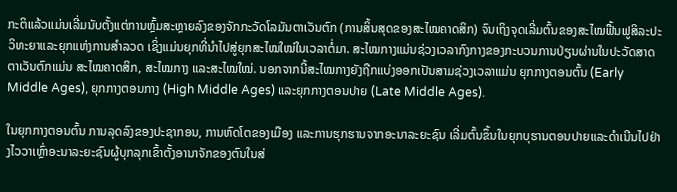ກະຕິແລ້ວແມ່ນເລີ່ມນັບຕັ້ງແຕ່ການຫຼົ້ມສະຫຼາຍລົງຂອງຈັກກະວັດໂລມັນຕາເວັນຕົກ (ການສິ້ນສຸດຂອງສະໄໝຄາດສິກ) ຈົນເຖິງຈຸດເລີ່ມຕົ້ນຂອງສະໄໝຟື້ນຟູສິລະປະວິທະຍາແລະຍຸກແຫ່ງການສຳລວດ ເຊິ່ງແມ່ນຍຸກທີ່ນຳໄປສູ່ຍຸກສະໄໝໃໝ່ໃນເວລາຕໍ່ມາ. ສະໄໝກາງແມ່ນຊ່ວງເວລາກົງກາງຂອງກະບວນການປ່ຽນຜ່ານໃນປະວັດສາດຕາເວັນຕົກແມ່ນ ສະໄໝຄາດສິກ, ສະໄໝກາງ ແລະສະໄໝໃໝ່. ນອກຈາກນີ້ສະໄໝກາງຍັງຖືກແບ່ງອອກເປັນສາມຊ່ວງເວລາແມ່ນ ຍຸກກາງຕອນຕົ້ນ (Early Middle Ages), ຍຸກກາງຕອນກາງ (High Middle Ages) ແລະຍຸກກາງຕອນປາຍ (Late Middle Ages).

ໃນຍຸກກາງຕອນຕົ້ນ ການລຸດລົງຂອງປະຊາກອນ, ການຫົດໂຕຂອງເມືອງ ແລະການຮຸກຮານຈາກອະນາລະຍະຊົນ ເລີ່ມຕົ້ນຂຶ້ນໃນຍຸກບຸຮານຕອນປາຍແລະດຳເນີນໄປຢ່າງໄວວາເຫຼົ່າອະນາລະຍະຊົນຜູ້ບຸກລຸກເຂົ້າຕັ້ງອານາຈັກຂອງຕົນໃນສ່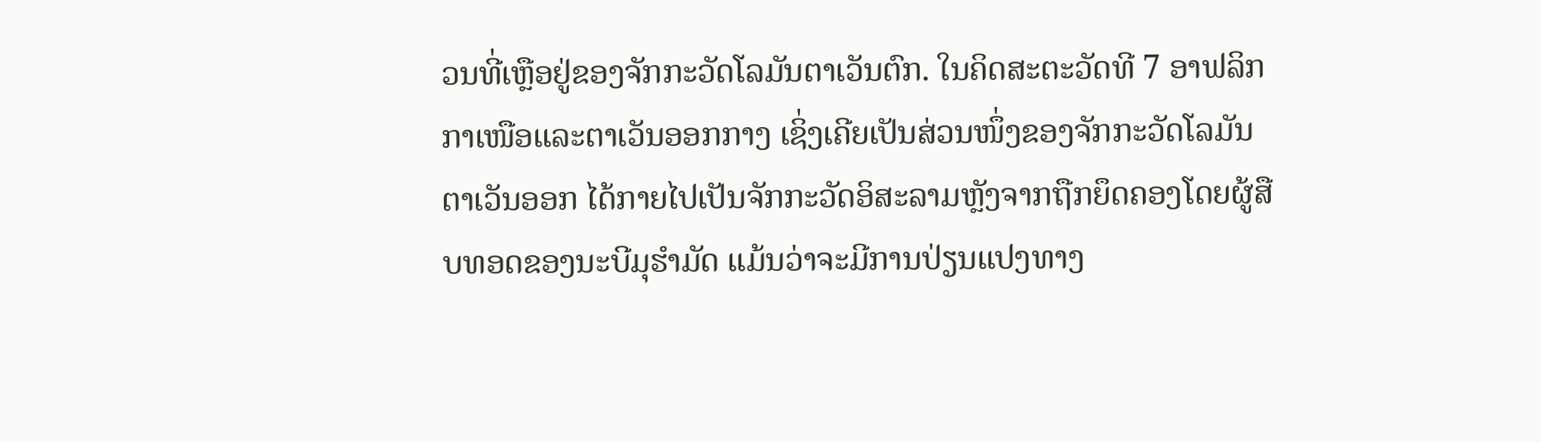ວນທີ່ເຫຼືອຢູ່ຂອງຈັກກະວັດໂລມັນຕາເວັນຕົກ. ໃນຄິດສະຕະວັດທີ 7 ອາຟລິກກາເໜືອແລະຕາເວັນອອກກາງ ເຊິ່ງເຄີຍເປັນສ່ວນໜຶ່ງຂອງຈັກກະວັດໂລມັນຕາເວັນອອກ ໄດ້ກາຍໄປເປັນຈັກກະວັດອິສະລາມຫຼັງຈາກຖືກຍຶດຄອງໂດຍຜູ້ສືບທອດຂອງນະບີມຸຮຳມັດ ແມ້ນວ່າຈະມີການປ່ຽນແປງທາງ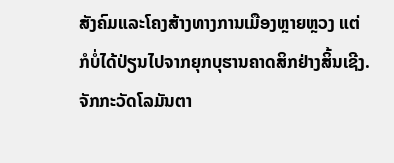ສັງຄົມແລະໂຄງສ້າງທາງການເມືອງຫຼາຍຫຼວງ ແຕ່ກໍບໍ່ໄດ້ປ່ຽນໄປຈາກຍຸກບຸຮານຄາດສິກຢ່າງສິ້ນເຊີງ. ຈັກກະວັດໂລມັນຕາ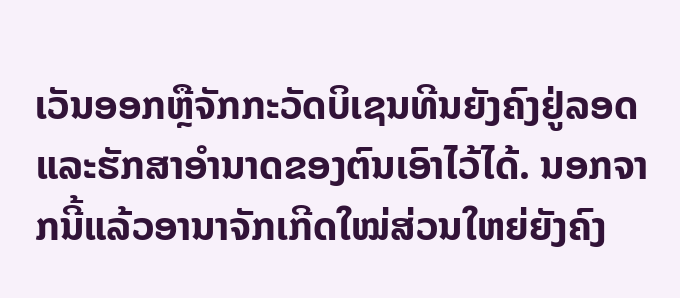ເວັນອອກຫຼືຈັກກະວັດບິເຊນທີນຍັງຄົງຢູ່ລອດແລະຮັກສາອຳນາດຂອງຕົນເອົາໄວ້ໄດ້. ນອກຈາກນີ້ແລ້ວອານາຈັກເກີດໃໝ່ສ່ວນໃຫຍ່ຍັງຄົງ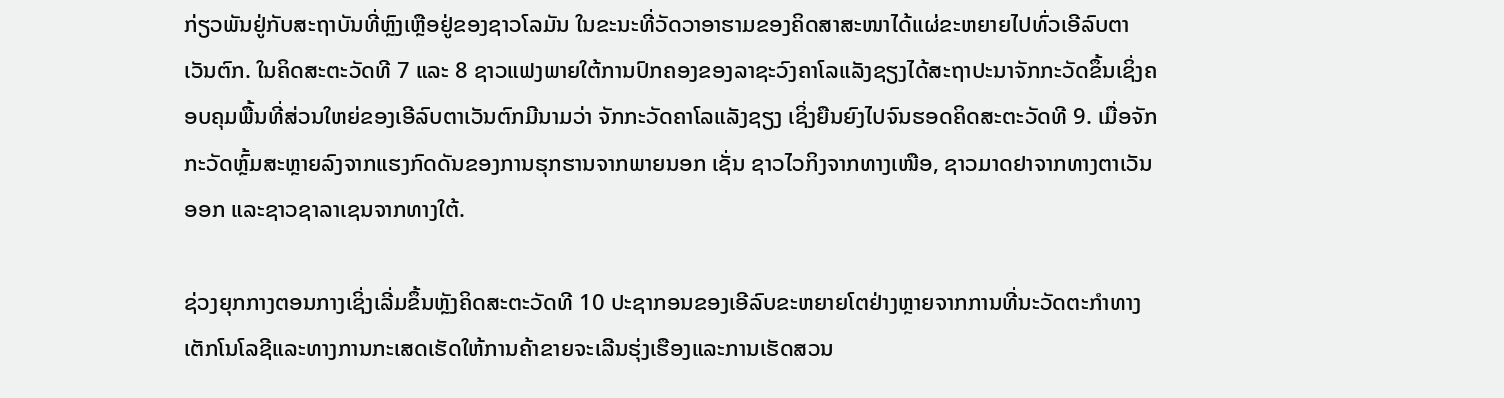ກ່ຽວພັນຢູ່ກັບສະຖາບັນທີ່ຫຼົງເຫຼືອຢູ່ຂອງຊາວໂລມັນ ໃນຂະນະທີ່ວັດວາອາຮາມຂອງຄິດສາສະໜາໄດ້ແຜ່ຂະຫຍາຍໄປທົ່ວເອີລົບຕາເວັນຕົກ. ໃນຄິດສະຕະວັດທີ 7 ແລະ 8 ຊາວແຟງພາຍໃຕ້ການປົກຄອງຂອງລາຊະວົງຄາໂລແລັງຊຽງໄດ້ສະຖາປະນາຈັກກະວັດຂຶ້ນເຊິ່ງຄອບຄຸມພື້ນທີ່ສ່ວນໃຫຍ່ຂອງເອີລົບຕາເວັນຕົກມີນາມວ່າ ຈັກກະວັດຄາໂລແລັງຊຽງ ເຊິ່ງຍືນຍົງໄປຈົນຮອດຄິດສະຕະວັດທີ 9. ເມື່ອຈັກກະວັດຫຼົ້ມສະຫຼາຍລົງຈາກແຮງກົດດັນຂອງການຮຸກຮານຈາກພາຍນອກ ເຊັ່ນ ຊາວໄວກິງຈາກທາງເໜືອ, ຊາວມາດຢາຈາກທາງຕາເວັນອອກ ແລະຊາວຊາລາເຊນຈາກທາງໃຕ້.

ຊ່ວງຍຸກກາງຕອນກາງເຊິ່ງເລີ່ມຂຶ້ນຫຼັງຄິດສະຕະວັດທີ 10 ປະຊາກອນຂອງເອີລົບຂະຫຍາຍໂຕຢ່າງຫຼາຍຈາກການທີ່ນະວັດຕະກຳທາງເຕັກໂນໂລຊີແລະທາງການກະເສດເຮັດໃຫ້ການຄ້າຂາຍຈະເລີນຮຸ່ງເຮືອງແລະການເຮັດສວນ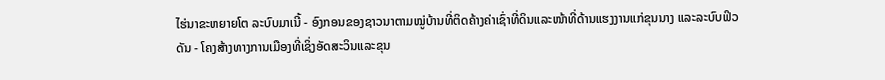ໄຮ່ນາຂະຫຍາຍໂຕ ລະບົບມາເນີ້ - ອົງກອນຂອງຊາວນາຕາມໝູ່ບ້ານທີ່ຕິດຄ້າງຄ່າເຊົ່າທີ່ດິນແລະໜ້າທີ່ດ້ານແຮງງານແກ່ຂຸນນາງ ແລະລະບົບຟິວດັນ - ໂຄງສ້າງທາງການເມືອງທີ່ເຊິ່ງອັດສະວິນແລະຂຸນ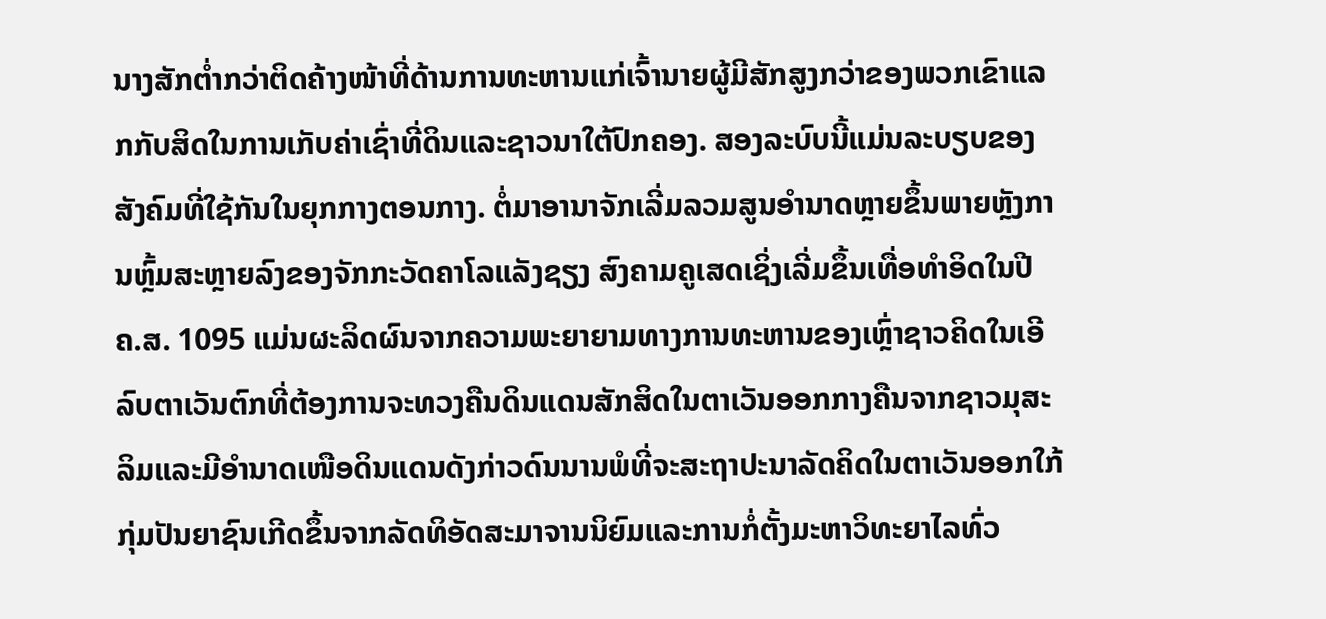ນາງສັກຕ່ຳກວ່າຕິດຄ້າງໜ້າທີ່ດ້ານການທະຫານແກ່ເຈົ້ານາຍຜູ້ມີສັກສູງກວ່າຂອງພວກເຂົາແລກກັບສິດໃນການເກັບຄ່າເຊົ່າທີ່ດິນແລະຊາວນາໃຕ້ປົກຄອງ. ສອງລະບົບນີ້ແມ່ນລະບຽບຂອງສັງຄົມທີ່ໃຊ້ກັນໃນຍຸກກາງຕອນກາງ. ຕໍ່ມາອານາຈັກເລີ່ມລວມສູນອຳນາດຫຼາຍຂຶ້ນພາຍຫຼັງການຫຼົ້ມສະຫຼາຍລົງຂອງຈັກກະວັດຄາໂລແລັງຊຽງ ສົງຄາມຄູເສດເຊິ່ງເລີ່ມຂຶ້ນເທື່ອທຳອິດໃນປີ ຄ.ສ. 1095 ແມ່ນຜະລິດຜົນຈາກຄວາມພະຍາຍາມທາງການທະຫານຂອງເຫຼົ່າຊາວຄິດໃນເອີລົບຕາເວັນຕົກທີ່ຕ້ອງການຈະທວງຄືນດິນແດນສັກສິດໃນຕາເວັນອອກກາງຄືນຈາກຊາວມຸສະລິມແລະມີອຳນາດເໜືອດິນແດນດັງກ່າວດົນນານພໍທີ່ຈະສະຖາປະນາລັດຄິດໃນຕາເວັນອອກໃກ້ ກຸ່ມປັນຍາຊົນເກີດຂຶ້ນຈາກລັດທິອັດສະມາຈານນິຍົມແລະການກໍ່ຕັ້ງມະຫາວິທະຍາໄລທົ່ວ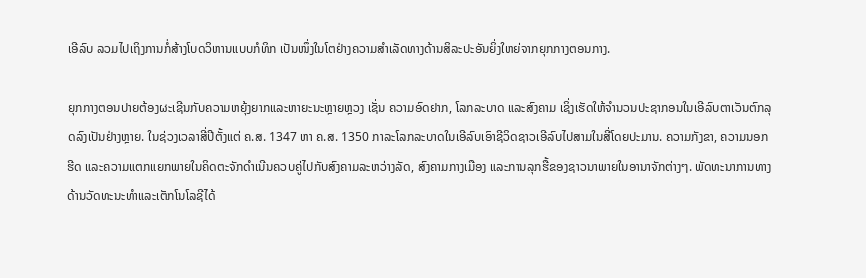ເອີລົບ ລວມໄປເຖິງການກໍ່ສ້າງໂບດວິຫານແບບກໍທິກ ເປັນໜຶ່ງໃນໂຕຢ່າງຄວາມສຳເລັດທາງດ້ານສິລະປະອັນຍິ່ງໃຫຍ່ຈາກຍຸກກາງຕອນກາງ.

ຍຸກກາງຕອນປາຍຕ້ອງຜະເຊີນກັບຄວາມຫຍຸ້ງຍາກແລະຫາຍະນະຫຼາຍຫຼວງ ເຊັ່ນ ຄວາມອົດຢາກ, ໂລກລະບາດ ແລະສົງຄາມ ເຊິ່ງເຮັດໃຫ້ຈຳນວນປະຊາກອນໃນເອີລົບຕາເວັນຕົກລຸດລົງເປັນຢ່າງຫຼາຍ. ໃນຊ່ວງເວລາສີ່ປີຕັ້ງແຕ່ ຄ.ສ. 1347 ຫາ ຄ.ສ. 1350 ກາລະໂລກລະບາດໃນເອີລົບເອົາຊີວິດຊາວເອີລົບໄປສາມໃນສີ່ໂດຍປະມານ. ຄວາມກັງຂາ, ຄວາມນອກຮີດ ແລະຄວາມແຕກແຍກພາຍໃນຄິດຕະຈັກດຳເນີນຄວບຄູ່ໄປກັບສົງຄາມລະຫວ່າງລັດ, ສົງຄາມກາງເມືອງ ແລະການລຸກຮື້ຂອງຊາວນາພາຍໃນອານາຈັກຕ່າງໆ. ພັດທະນາການທາງດ້ານວັດທະນະທຳແລະເຕັກໂນໂລຊີໄດ້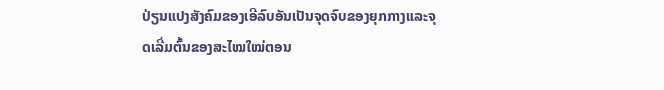ປ່ຽນແປງສັງຄົມຂອງເອີລົບອັນເປັນຈຸດຈົບຂອງຍຸກກາງແລະຈຸດເລີ່ມຕົ້ນຂອງສະໄໝໃໝ່ຕອນ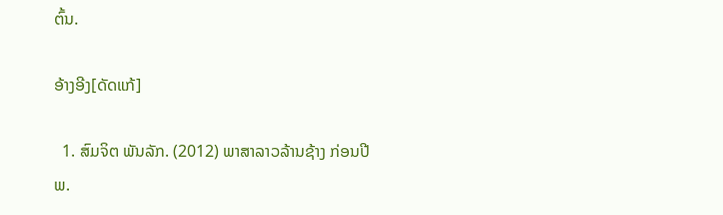ຕົ້ນ.

ອ້າງອີງ[ດັດແກ້]

  1. ສົມຈິຕ ພັນລັກ. (2012) ພາສາລາວລ້ານຊ້າງ ກ່ອນປີ ພ.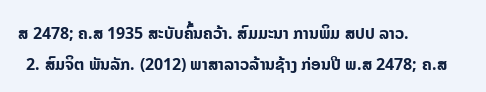ສ 2478; ຄ.ສ 1935 ສະບັບຄົ້ນຄວ້າ. ສົມມະນາ ການພິມ ສປປ ລາວ.
  2. ສົມຈິຕ ພັນລັກ. (2012) ພາສາລາວລ້ານຊ້າງ ກ່ອນປີ ພ.ສ 2478; ຄ.ສ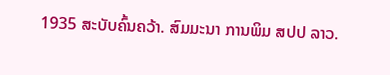1935 ສະບັບຄົ້ນຄວ້າ. ສົມມະນາ ການພິມ ສປປ ລາວ.